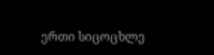ერთი სიცოცხლე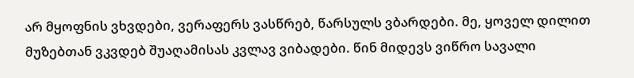არ მყოფნის ვხვდები, ვერაფერს ვასწრებ, წარსულს ვბარდები. მე, ყოველ დილით მუზებთან ვკვდებ შუაღამისას კვლავ ვიბადები. წინ მიდევს ვიწრო სავალი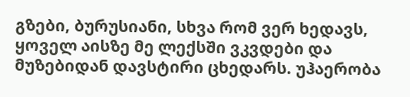გზები, ბურუსიანი, სხვა რომ ვერ ხედავს, ყოველ აისზე მე ლექსში ვკვდები და მუზებიდან დავსტირი ცხედარს. უჰაერობა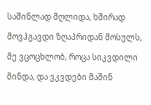საშინლად მღლიდა, ხშირად მოვჰგავდი ზღაპრიდან მოსულს, მე ვცოცხლობ, როცა სიკვდილი მინდა, და ვკვდები მაშინ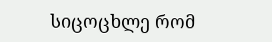სიცოცხლე რომ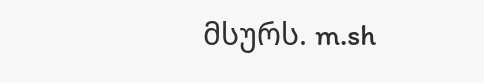მსურს. m.sh